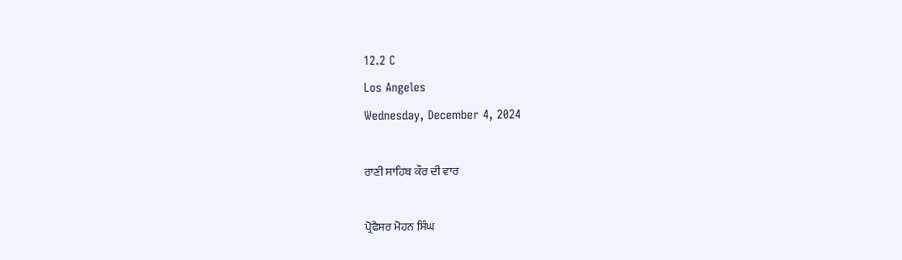12.2 C
Los Angeles
Wednesday, December 4, 2024

ਰਾਣੀ ਸਾਹਿਬ ਕੌਰ ਦੀ ਵਾਰ

ਪ੍ਰੋਫੈਸਰ ਮੋਹਨ ਸਿੰਘ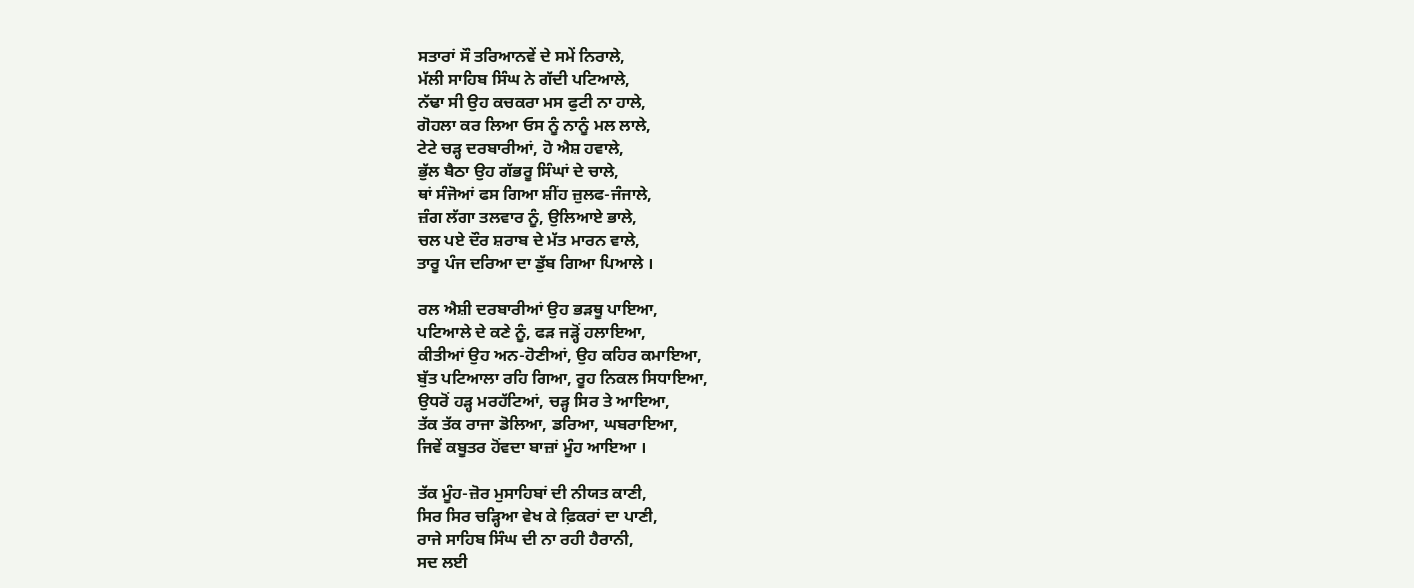ਸਤਾਰਾਂ ਸੌ ਤਰਿਆਨਵੇਂ ਦੇ ਸਮੇਂ ਨਿਰਾਲੇ,
ਮੱਲੀ ਸਾਹਿਬ ਸਿੰਘ ਨੇ ਗੱਦੀ ਪਟਿਆਲੇ,
ਨੱਢਾ ਸੀ ਉਹ ਕਚਕਰਾ ਮਸ ਫੁਟੀ ਨਾ ਹਾਲੇ,
ਗੋਹਲਾ ਕਰ ਲਿਆ ਓਸ ਨੂੰ ਨਾਨੂੰ ਮਲ ਲਾਲੇ,
ਟੇਟੇ ਚੜ੍ਹ ਦਰਬਾਰੀਆਂ, ਹੋ ਐਸ਼ ਹਵਾਲੇ,
ਭੁੱਲ ਬੈਠਾ ਉਹ ਗੱਭਰੂ ਸਿੰਘਾਂ ਦੇ ਚਾਲੇ,
ਥਾਂ ਸੰਜੋਆਂ ਫਸ ਗਿਆ ਸ਼ੀਂਹ ਜ਼ੁਲਫ-ਜੰਜਾਲੇ,
ਜ਼ੰਗ ਲੱਗਾ ਤਲਵਾਰ ਨੂੰ, ਉਲਿਆਏ ਭਾਲੇ,
ਚਲ ਪਏ ਦੌਰ ਸ਼ਰਾਬ ਦੇ ਮੱਤ ਮਾਰਨ ਵਾਲੇ,
ਤਾਰੂ ਪੰਜ ਦਰਿਆ ਦਾ ਡੁੱਬ ਗਿਆ ਪਿਆਲੇ ।

ਰਲ ਐਸ਼ੀ ਦਰਬਾਰੀਆਂ ਉਹ ਭੜਥੂ ਪਾਇਆ,
ਪਟਿਆਲੇ ਦੇ ਕਣੇ ਨੂੰ, ਫੜ ਜੜ੍ਹੋਂ ਹਲਾਇਆ,
ਕੀਤੀਆਂ ਉਹ ਅਨ-ਹੋਣੀਆਂ, ਉਹ ਕਹਿਰ ਕਮਾਇਆ,
ਬੁੱਤ ਪਟਿਆਲਾ ਰਹਿ ਗਿਆ, ਰੂਹ ਨਿਕਲ ਸਿਧਾਇਆ,
ਉਧਰੋਂ ਹੜ੍ਹ ਮਰਹੱਟਿਆਂ, ਚੜ੍ਹ ਸਿਰ ਤੇ ਆਇਆ,
ਤੱਕ ਤੱਕ ਰਾਜਾ ਡੋਲਿਆ, ਡਰਿਆ, ਘਬਰਾਇਆ,
ਜਿਵੇਂ ਕਬੂਤਰ ਹੋਂਵਦਾ ਬਾਜ਼ਾਂ ਮੂੰਹ ਆਇਆ ।

ਤੱਕ ਮੂੰਹ-ਜ਼ੋਰ ਮੁਸਾਹਿਬਾਂ ਦੀ ਨੀਯਤ ਕਾਣੀ,
ਸਿਰ ਸਿਰ ਚੜ੍ਹਿਆ ਵੇਖ ਕੇ ਫ਼ਿਕਰਾਂ ਦਾ ਪਾਣੀ,
ਰਾਜੇ ਸਾਹਿਬ ਸਿੰਘ ਦੀ ਨਾ ਰਹੀ ਹੈਰਾਨੀ,
ਸਦ ਲਈ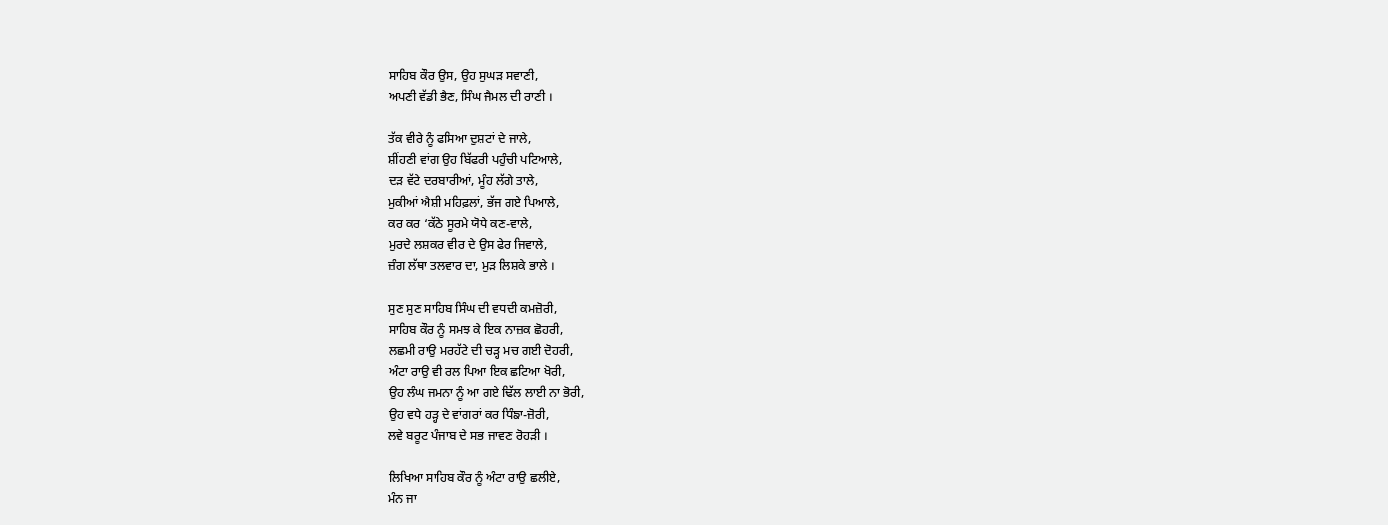ਸਾਹਿਬ ਕੌਰ ਉਸ, ਉਹ ਸੁਘੜ ਸਵਾਣੀ,
ਅਪਣੀ ਵੱਡੀ ਭੈਣ, ਸਿੰਘ ਜੈਮਲ ਦੀ ਰਾਣੀ ।

ਤੱਕ ਵੀਰੇ ਨੂੰ ਫਸਿਆ ਦੁਸ਼ਟਾਂ ਦੇ ਜਾਲੇ,
ਸ਼ੀਂਹਣੀ ਵਾਂਗ ਉਹ ਬਿੱਫਰੀ ਪਹੁੰਚੀ ਪਟਿਆਲੇ,
ਦੜ ਵੱਟੇ ਦਰਬਾਰੀਆਂ, ਮੂੰਹ ਲੱਗੇ ਤਾਲੇ,
ਮੁਕੀਆਂ ਐਸ਼ੀ ਮਹਿਫ਼ਲਾਂ, ਭੱਜ ਗਏ ਪਿਆਲੇ,
ਕਰ ਕਰ ‘ਕੱਠੇ ਸੂਰਮੇ ਯੋਧੇ ਕਣ-ਵਾਲੇ,
ਮੁਰਦੇ ਲਸ਼ਕਰ ਵੀਰ ਦੇ ਉਸ ਫੇਰ ਜਿਵਾਲੇ,
ਜ਼ੰਗ ਲੱਥਾ ਤਲਵਾਰ ਦਾ, ਮੁੜ ਲਿਸ਼ਕੇ ਭਾਲੇ ।

ਸੁਣ ਸੁਣ ਸਾਹਿਬ ਸਿੰਘ ਦੀ ਵਧਦੀ ਕਮਜ਼ੋਰੀ,
ਸਾਹਿਬ ਕੌਰ ਨੂੰ ਸਮਝ ਕੇ ਇਕ ਨਾਜ਼ਕ ਛੋਹਰੀ,
ਲਛਮੀ ਰਾਉ ਮਰਹੱਟੇ ਦੀ ਚੜ੍ਹ ਮਚ ਗਈ ਦੋਹਰੀ,
ਅੰਟਾ ਰਾਉ ਵੀ ਰਲ ਪਿਆ ਇਕ ਛਟਿਆ ਖੋਰੀ,
ਉਹ ਲੰਘ ਜਮਨਾ ਨੂੰ ਆ ਗਏ ਢਿੱਲ ਲਾਈ ਨਾ ਭੋਰੀ,
ਉਹ ਵਧੇ ਹੜ੍ਹ ਦੇ ਵਾਂਗਰਾਂ ਕਰ ਧਿੰਙਾ-ਜ਼ੋਰੀ,
ਲਵੇ ਬਰੂਟ ਪੰਜਾਬ ਦੇ ਸਭ ਜਾਵਣ ਰੋਹੜੀ ।

ਲਿਖਿਆ ਸਾਹਿਬ ਕੌਰ ਨੂੰ ਅੰਟਾ ਰਾਉ ਛਲੀਏ,
ਮੰਨ ਜਾ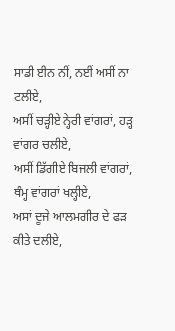ਸਾਡੀ ਈਨ ਨੀਂ, ਨਈਂ ਅਸੀਂ ਨਾ ਟਲੀਏ,
ਅਸੀਂ ਚੜ੍ਹੀਏ ਨ੍ਹੇਰੀ ਵਾਂਗਰਾਂ, ਹੜ੍ਹ ਵਾਂਗਰ ਚਲੀਏ,
ਅਸੀਂ ਡਿੱਗੀਏ ਬਿਜਲੀ ਵਾਂਗਰਾਂ, ਥੰਮ੍ਹ ਵਾਂਗਰਾਂ ਖਲ੍ਹੀਏ,
ਅਸਾਂ ਦੂਜੇ ਆਲਮਗੀਰ ਦੇ ਫੜ ਕੀਤੇ ਦਲੀਏ,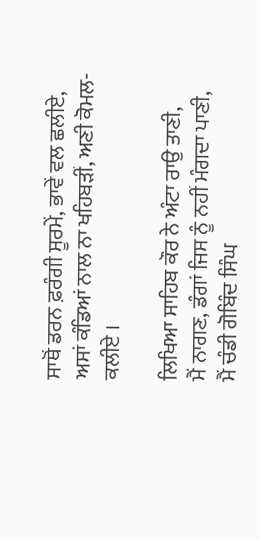ਸਾਥੋਂ ਡਰਨ ਫ਼ਰੰਗੀ ਸੂਰਮੇਂ, ਭਾਵੇਂ ਵਲ ਛਲੀਏ,
ਅਸਾਂ ਕੰਡਿਆਂ ਨਾਲ ਨਾ ਖਹਿਬੜੀਂ, ਅਣੀ ਕੋਮਲ-ਕਲੀਏ ।

ਲਿਖਿਆ ਸਾਹਿਬ ਕੌਰ ਨੇ ਅੰਟਾ ਰਾਉ ਤਾਣੀ,
ਮੈਂ ਨਾਗਣ, ਡੰਗਾਂ ਜਿਸ ਨੂੰ ਨਹੀਂ ਮੰਗਦਾ ਪਾਣੀ,
ਮੈਂ ਚੰਡੀ ਗੋਬਿੰਦ ਸਿੰਘ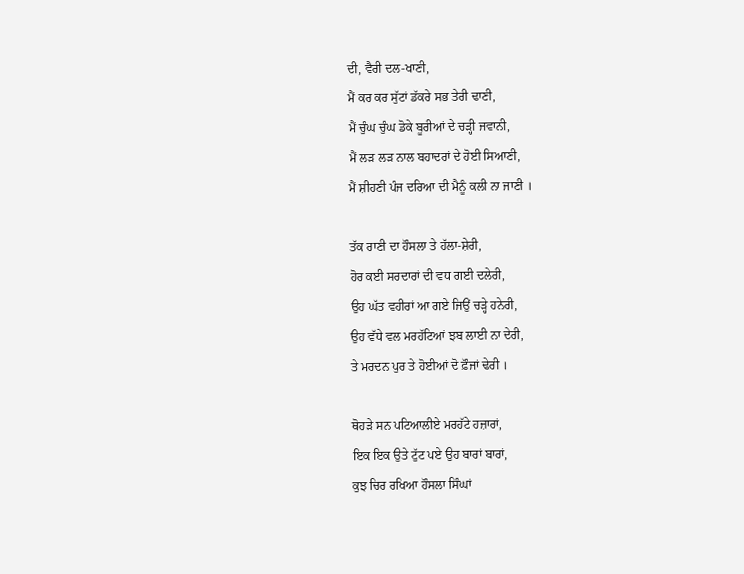ਦੀ, ਵੈਰੀ ਦਲ-ਖਾਣੀ,
ਮੈਂ ਕਰ ਕਰ ਸੁੱਟਾਂ ਡੱਕਰੇ ਸਭ ਤੇਰੀ ਢਾਣੀ,
ਮੈਂ ਚੁੰਘ ਚੁੰਘ ਡੋਕੇ ਬੂਰੀਆਂ ਦੇ ਚੜ੍ਹੀ ਜਵਾਨੀ,
ਮੈਂ ਲੜ ਲੜ ਨਾਲ ਬਹਾਦਰਾਂ ਦੇ ਹੋਈ ਸਿਆਣੀ,
ਮੈਂ ਸ਼ੀਹਣੀ ਪੰਜ ਦਰਿਆ ਦੀ ਮੈਨੂੰ ਕਲੀ ਨਾ ਜਾਣੀ ।

ਤੱਕ ਰਾਣੀ ਦਾ ਹੌਸਲਾ ਤੇ ਹੱਲਾ-ਸ਼ੇਰੀ,
ਹੋਰ ਕਈ ਸਰਦਾਰਾਂ ਦੀ ਵਧ ਗਈ ਦਲੇਰੀ,
ਉਹ ਘੱਤ ਵਹੀਰਾਂ ਆ ਗਏ ਜਿਉਂ ਚੜ੍ਹੇ ਹਨੇਰੀ,
ਉਹ ਵੱਧੇ ਵਲ ਮਰਹੱਟਿਆਂ ਝਬ ਲਾਈ ਨਾ ਦੇਰੀ,
ਤੇ ਮਰਦਨ ਪੁਰ ਤੇ ਹੋਈਆਂ ਦੋ ਫ਼ੌਜਾਂ ਢੇਰੀ ।

ਥੋਹੜੇ ਸਨ ਪਟਿਆਲੀਏ ਮਰਹੱਟੇ ਹਜ਼ਾਰਾਂ,
ਇਕ ਇਕ ਉਤੇ ਟੁੱਟ ਪਏ ਉਹ ਬਾਰਾਂ ਬਾਰਾਂ,
ਕੁਝ ਚਿਰ ਰਖਿਆ ਹੌਸਲਾ ਸਿੰਘਾਂ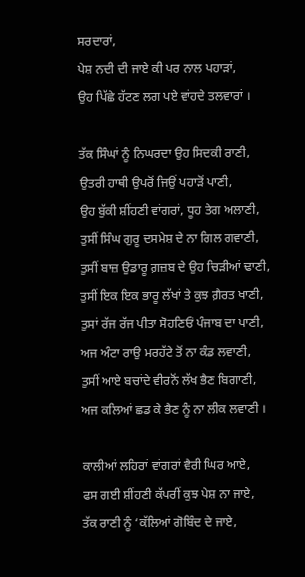ਸਰਦਾਰਾਂ,
ਪੇਸ਼ ਨਦੀ ਦੀ ਜਾਏ ਕੀ ਪਰ ਨਾਲ ਪਹਾੜਾਂ,
ਉਹ ਪਿੱਛੇ ਹੱਟਣ ਲਗ ਪਏ ਵਾਂਹਦੇ ਤਲਵਾਰਾਂ ।

ਤੱਕ ਸਿੰਘਾਂ ਨੂੰ ਨਿਘਰਦਾ ਉਹ ਸਿਦਕੀ ਰਾਣੀ,
ਉਤਰੀ ਹਾਥੀ ਉਪਰੋਂ ਜਿਉਂ ਪਹਾੜੋਂ ਪਾਣੀ,
ਉਹ ਬੁੱਕੀ ਸ਼ੀਂਹਣੀ ਵਾਂਗਰਾਂ, ਧੂਹ ਤੇਗ ਅਲਾਣੀ,
ਤੁਸੀਂ ਸਿੰਘ ਗੁਰੂ ਦਸਮੇਸ਼ ਦੇ ਨਾ ਗਿਲ ਗਵਾਣੀ,
ਤੁਸੀਂ ਬਾਜ਼ ਉਡਾਰੂ ਗ਼ਜ਼ਬ ਦੇ ਉਹ ਚਿੜੀਆਂ ਢਾਣੀ,
ਤੁਸੀਂ ਇਕ ਇਕ ਭਾਰੂ ਲੱਖਾਂ ਤੇ ਕੁਝ ਗ਼ੈਰਤ ਖਾਣੀ,
ਤੁਸਾਂ ਰੱਜ ਰੱਜ ਪੀਤਾ ਸੋਹਣਿਓਂ ਪੰਜਾਬ ਦਾ ਪਾਣੀ,
ਅਜ ਅੰਟਾ ਰਾਉ ਮਰਹੱਟੇ ਤੋਂ ਨਾ ਕੰਡ ਲਵਾਣੀ,
ਤੁਸੀਂ ਆਏ ਬਚਾਂਦੇ ਵੀਰਨੋਂ ਲੱਖ ਭੈਣ ਬਿਗਾਣੀ,
ਅਜ ਕਲਿਆਂ ਛਡ ਕੇ ਭੈਣ ਨੂੰ ਨਾ ਲੀਕ ਲਵਾਣੀ ।

ਕਾਲੀਆਂ ਲਹਿਰਾਂ ਵਾਂਗਰਾਂ ਵੈਰੀ ਘਿਰ ਆਏ,
ਫਸ ਗਈ ਸ਼ੀਂਹਣੀ ਕੱਪਰੀਂ ਕੁਝ ਪੇਸ਼ ਨਾ ਜਾਏ,
ਤੱਕ ਰਾਣੀ ਨੂੰ ‘ਕੱਲਿਆਂ ਗੋਬਿੰਦ ਦੇ ਜਾਏ,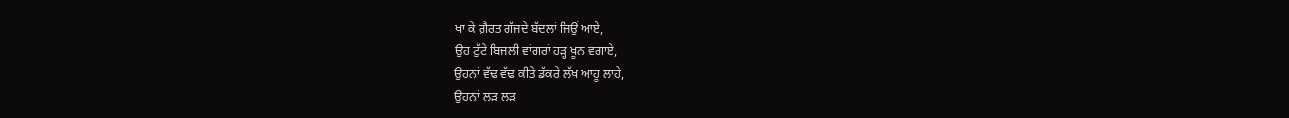ਖਾ ਕੇ ਗ਼ੈਰਤ ਗੱਜਦੇ ਬੱਦਲਾਂ ਜਿਉਂ ਆਏ,
ਉਹ ਟੁੱਟੇ ਬਿਜਲੀ ਵਾਂਗਰਾਂ ਹੜ੍ਹ ਖੂਨ ਵਗਾਏ,
ਉਹਨਾਂ ਵੱਢ ਵੱਢ ਕੀਤੇ ਡੱਕਰੇ ਲੱਖ ਆਹੂ ਲਾਹੇ,
ਉਹਨਾਂ ਲੜ ਲੜ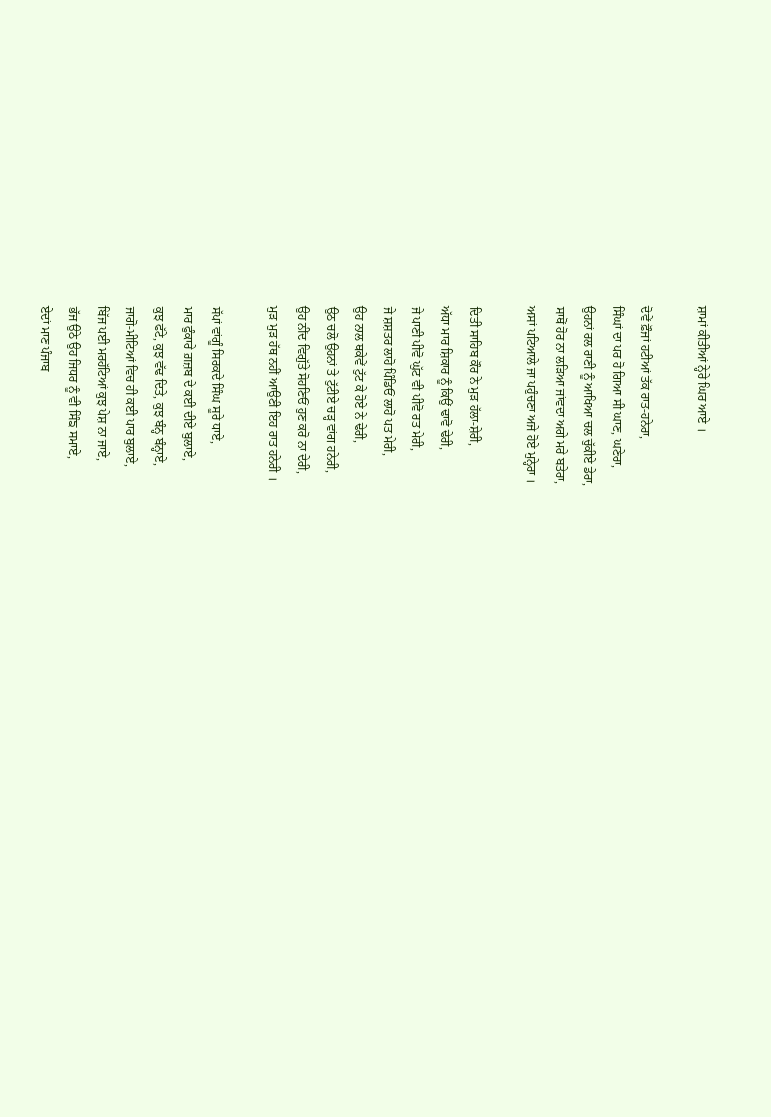ਸ਼ਾਮਾਂ ਕੀਤੀਆਂ ਨ੍ਹੇਰੇ ਘਿਰ ਆਏ ।

ਦੋਵੇਂ ਫ਼ੌਜਾਂ ਹਟੀਆਂ ਤੱਕ ਰਾਤ-ਹਨੇਰਾ,
ਸਿੰਘਾਂ ਦਾ ਪਰ ਹੋ ਗਿਆ ਸੀ ਘਾਣ, ਘਣੇਰਾ,
ਉਹਨਾਂ ਰਲ ਰਾਣੀ ਨੂੰ ਆਖਿਆ ਚਲ ਚੁੱਕੀਏ ਡੇਰਾ,
ਸਾਥੋਂ ਹੋਰ ਨਾ ਲੜਿਆ ਜਾਂਵਦਾ ਅਗੇ ਮਰੇ ਬਤੇਰਾ,
ਅਸਾਂ ਪਟਿਆਲੇ ਜਾ ਪਹੁੰਚਣਾ ਅਜੇ ਹੋਏ ਮੁਨ੍ਹੇਰਾ ।

ਦਿਤੀ ਸਾਹਿਬ ਕੌਰ ਨੇ ਮੁੜ ਹੱਲਾ-ਸ਼ੇਰੀ,
ਅੱਧਾ ਮਾਰ ਸ਼ਿਕਾਰ ਨੂੰ ਕਿਉਂ ਢਾਵੋ ਢੇਰੀ,
ਜੇ ਪਾਣੀ ਪੀਵੋ ਘੁੱਟ ਵੀ ਪੀਵੋ ਰਤ ਮੇਰੀ,
ਜੇ ਸ਼ਸ਼ਤਰ ਲਾਹੋ ਪਿੰਡਿਓਂ ਲਾਹੋ ਪਤ ਮੇਰੀ,
ਉਹ ਨਾਲ ਥਕੇਵੇਂ ਟੁੱਟ ਕੇ ਹੋਏ ਨੇ ਢੇਰੀ,
ਉਠ ਚਲੋ ਉਹਨਾਂ ਤੇ ਟੁੱਟੀਏ ਚੜ੍ਹ ਵਾਂਗ ਹਨੇਰੀ,
ਉਹ ਨੀਂਦ ਵਿਗੁੱਤੇ ਸੋਹਣਿਓਂ ਹੁਣ ਕਰੋ ਨਾ ਦੇਰੀ,
ਮੁੜ ਮੁੜ ਹੱਥ ਨਹੀਂ ਆਉਣੀ ਇਹ ਰਾਤ ਹਨੇਰੀ ।

ਸੱਪਾਂ ਵਾਂਗੂੰ ਸਿਰਕਦੇ ਸਿੰਘ ਸੂਰੇ ਧਾਏ,
ਮਾਰ ਫੁੰਕਾਰੇ ਗ਼ਜ਼ਬ ਦੇ ਕਈ ਦੀਏ ਬੁਲਾਏ,
ਕੁਝ ਫੱਟੇ, ਕੁਝ ਵੱਢ ਦਿਤੇ, ਕੁਝ ਬੰਨ੍ਹ ਬੰਨ੍ਹਾਏ,
ਜਾਗੋ-ਮੀਟਿਆਂ ਵਿਚ ਹੀ ਕਈ ਪਾਰ ਬੁਲਾਏ,
ਬਿੱਜ ਪਈ ਮਰਹੱਟਿਆਂ ਕੁਝ ਪੇਸ਼ ਨਾ ਜਾਏ,
ਭੱਜ ਉਠੇ ਉਹ ਜਿਧਰ ਨੂੰ ਵੀ ਸਿੰਙ ਸਮਾਏ,
ਏਦਾਂ ਮਾਣ ਪੰਜਾਬ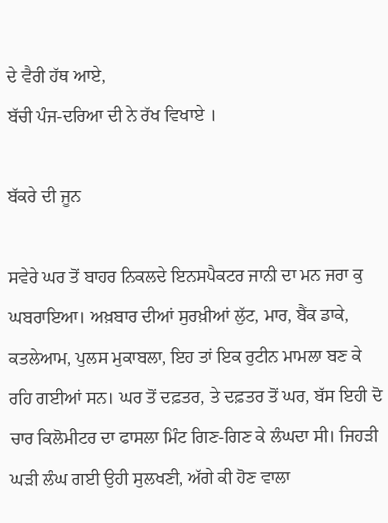ਦੇ ਵੈਰੀ ਹੱਥ ਆਏ,
ਬੱਚੀ ਪੰਜ-ਦਰਿਆ ਦੀ ਨੇ ਰੱਖ ਵਿਖਾਏ ।

ਬੱਕਰੇ ਦੀ ਜੂਨ

ਸਵੇਰੇ ਘਰ ਤੋਂ ਬਾਹਰ ਨਿਕਲਦੇ ਇਨਸਪੈਕਟਰ ਜਾਨੀ ਦਾ ਮਨ ਜਰਾ ਕੁ ਘਬਰਾਇਆ। ਅਖ਼ਬਾਰ ਦੀਆਂ ਸੁਰਖ਼ੀਆਂ ਲੁੱਟ, ਮਾਰ, ਬੈਂਕ ਡਾਕੇ, ਕਤਲੇਆਮ, ਪੁਲਸ ਮੁਕਾਬਲਾ, ਇਹ ਤਾਂ ਇਕ ਰੁਟੀਨ ਮਾਮਲਾ ਬਣ ਕੇ ਰਹਿ ਗਈਆਂ ਸਨ। ਘਰ ਤੋਂ ਦਫ਼ਤਰ, ਤੇ ਦਫ਼ਤਰ ਤੋਂ ਘਰ, ਬੱਸ ਇਹੀ ਦੋ ਚਾਰ ਕਿਲੋਮੀਟਰ ਦਾ ਫਾਸਲਾ ਮਿੰਟ ਗਿਣ-ਗਿਣ ਕੇ ਲੰਘਦਾ ਸੀ। ਜਿਹੜੀ ਘੜੀ ਲੰਘ ਗਈ ਉਹੀ ਸੁਲਖਣੀ, ਅੱਗੇ ਕੀ ਹੋਣ ਵਾਲਾ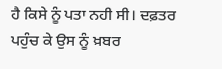ਹੈ ਕਿਸੇ ਨੂੰ ਪਤਾ ਨਹੀ ਸੀ। ਦਫ਼ਤਰ ਪਹੁੰਚ ਕੇ ਉਸ ਨੂੰ ਖ਼ਬਰ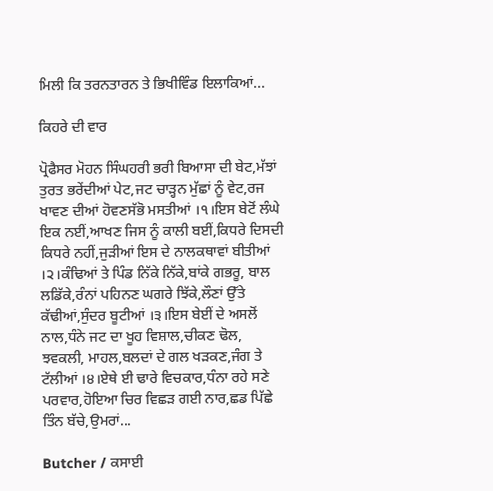ਮਿਲੀ ਕਿ ਤਰਨਤਾਰਨ ਤੇ ਭਿਖੀਵਿੰਡ ਇਲਾਕਿਆਂ...

ਕਿਹਰੇ ਦੀ ਵਾਰ

ਪ੍ਰੋਫੈਸਰ ਮੋਹਨ ਸਿੰਘਹਰੀ ਭਰੀ ਬਿਆਸਾ ਦੀ ਬੇਟ,ਮੱਝਾਂ ਤੁਰਤ ਭਰੇਂਦੀਆਂ ਪੇਟ,ਜਟ ਚਾੜ੍ਹਨ ਮੁੱਛਾਂ ਨੂੰ ਵੇਟ,ਰਜ ਖਾਵਣ ਦੀਆਂ ਹੋਵਣਸੱਭੋ ਮਸਤੀਆਂ ।੧।ਇਸ ਬੇਟੋਂ ਲੰਘੇ ਇਕ ਨਈਂ,ਆਖਣ ਜਿਸ ਨੂੰ ਕਾਲੀ ਬਈਂ,ਕਿਧਰੇ ਦਿਸਦੀ ਕਿਧਰੇ ਨਹੀਂ,ਜੁੜੀਆਂ ਇਸ ਦੇ ਨਾਲਕਥਾਵਾਂ ਬੀਤੀਆਂ ।੨।ਕੰਢਿਆਂ ਤੇ ਪਿੰਡ ਨਿੱਕੇ ਨਿੱਕੇ,ਬਾਂਕੇ ਗਭਰੂ, ਬਾਲ ਲਡਿੱਕੇ,ਰੰਨਾਂ ਪਹਿਨਣ ਘਗਰੇ ਝਿੱਕੇ,ਲੌਣਾਂ ਉੱਤੇ ਕੱਢੀਆਂ,ਸੁੰਦਰ ਬੂਟੀਆਂ ।੩।ਇਸ ਬੇਈਂ ਦੇ ਅਸਲੋਂ ਨਾਲ,ਧੰਨੇ ਜਟ ਦਾ ਖੂਹ ਵਿਸ਼ਾਲ,ਚੀਕਣ ਢੋਲ, ਝਵਕਲੀ, ਮਾਹਲ,ਬਲਦਾਂ ਦੇ ਗਲ ਖੜਕਣ,ਜੰਗ ਤੇ ਟੱਲੀਆਂ ।੪।ਏਥੇ ਈ ਢਾਰੇ ਵਿਚਕਾਰ,ਧੰਨਾ ਰਹੇ ਸਣੇ ਪਰਵਾਰ,ਹੋਇਆ ਚਿਰ ਵਿਛੜ ਗਈ ਨਾਰ,ਛਡ ਪਿੱਛੇ ਤਿੰਨ ਬੱਚੇ,ਉਮਰਾਂ...

Butcher / ਕਸਾਈ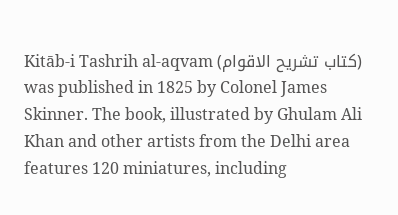Kitāb-i Tashrih al-aqvam (کتاب تشريح الاقوام) was published in 1825 by Colonel James Skinner. The book, illustrated by Ghulam Ali Khan and other artists from the Delhi area features 120 miniatures, including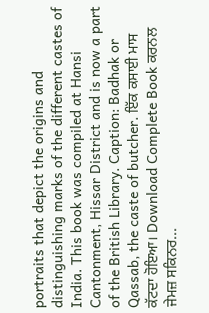portraits that depict the origins and distinguishing marks of the different castes of India. This book was compiled at Hansi Cantonment, Hissar District and is now a part of the British Library. Caption: Badhak or Qassab, the caste of butcher. ਇੱਕ ਕਸਾਈ ਮਾਸ ਕੱਟਦਾ ਹੋਇਆ। Download Complete Book ਕਰਨਲ ਜੇਮਜ਼ ਸਕਿਨਰ...